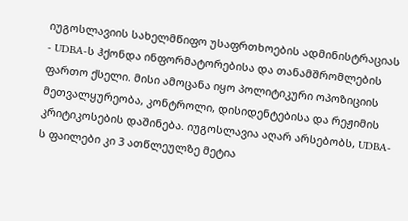იუგოსლავიის სახელმწიფო უსაფრთხოების ადმინისტრაციას - UDBA-ს ჰქონდა ინფორმატორებისა და თანამშრომლების ფართო ქსელი. მისი ამოცანა იყო პოლიტიკური ოპოზიციის მეთვალყურეობა, კონტროლი, დისიდენტებისა და რეჟიმის კრიტიკოსების დაშინება. იუგოსლავია აღარ არსებობს, UDBA-ს ფაილები კი 3 ათწლეულზე მეტია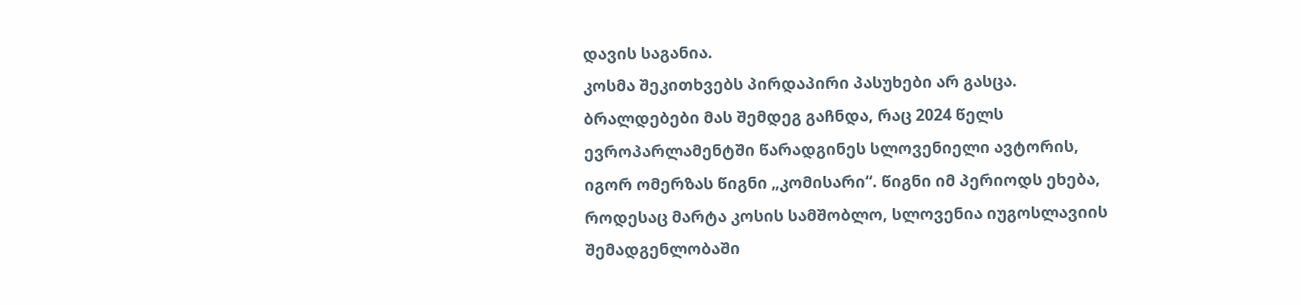დავის საგანია.
კოსმა შეკითხვებს პირდაპირი პასუხები არ გასცა. ბრალდებები მას შემდეგ გაჩნდა, რაც 2024 წელს ევროპარლამენტში წარადგინეს სლოვენიელი ავტორის, იგორ ომერზას წიგნი „კომისარი“. წიგნი იმ პერიოდს ეხება, როდესაც მარტა კოსის სამშობლო, სლოვენია იუგოსლავიის შემადგენლობაში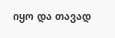იყო და თავად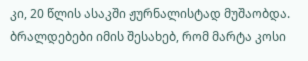კი, 20 წლის ასაკში ჟურნალისტად მუშაობდა.
ბრალდებები იმის შესახებ, რომ მარტა კოსი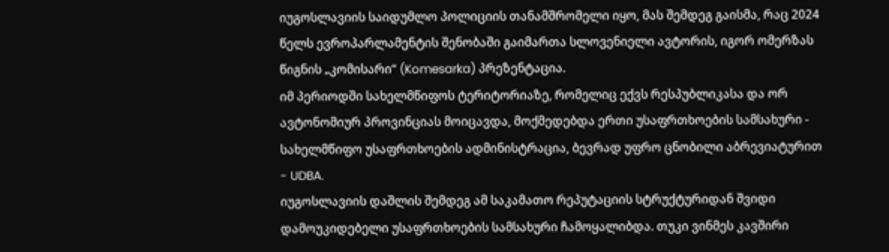იუგოსლავიის საიდუმლო პოლიციის თანამშრომელი იყო, მას შემდეგ გაისმა, რაც 2024 წელს ევროპარლამენტის შენობაში გაიმართა სლოვენიელი ავტორის, იგორ ომერზას წიგნის „კომისარი“ (Komesarka) პრეზენტაცია.
იმ პერიოდში სახელმწიფოს ტერიტორიაზე, რომელიც ექვს რესპუბლიკასა და ორ ავტონომიურ პროვინციას მოიცავდა, მოქმედებდა ერთი უსაფრთხოების სამსახური - სახელმწიფო უსაფრთხოების ადმინისტრაცია, ბევრად უფრო ცნობილი აბრევიატურით - UDBA.
იუგოსლავიის დაშლის შემდეგ ამ საკამათო რეპუტაციის სტრუქტურიდან შვიდი დამოუკიდებელი უსაფრთხოების სამსახური ჩამოყალიბდა. თუკი ვინმეს კავშირი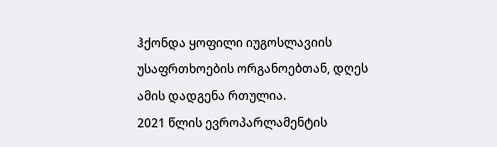ჰქონდა ყოფილი იუგოსლავიის უსაფრთხოების ორგანოებთან, დღეს ამის დადგენა რთულია.
2021 წლის ევროპარლამენტის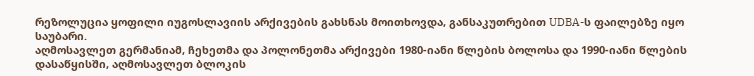რეზოლუცია ყოფილი იუგოსლავიის არქივების გახსნას მოითხოვდა, განსაკუთრებით UDBA-ს ფაილებზე იყო საუბარი.
აღმოსავლეთ გერმანიამ, ჩეხეთმა და პოლონეთმა არქივები 1980-იანი წლების ბოლოსა და 1990-იანი წლების დასაწყისში, აღმოსავლეთ ბლოკის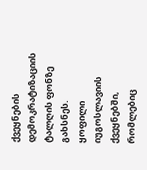ქვეყნების დემოკრატიზაციის ტალღის ფონზე გახსნეს.
ყოფილი იუგოსლავიის ქვეყნებში, რომლებიც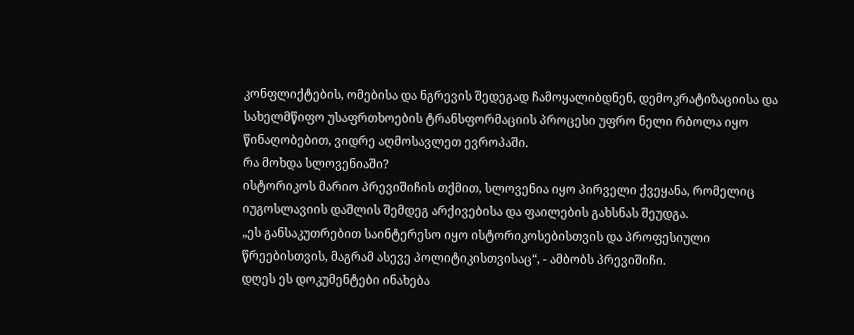კონფლიქტების, ომებისა და ნგრევის შედეგად ჩამოყალიბდნენ, დემოკრატიზაციისა და სახელმწიფო უსაფრთხოების ტრანსფორმაციის პროცესი უფრო ნელი რბოლა იყო წინაღობებით, ვიდრე აღმოსავლეთ ევროპაში.
რა მოხდა სლოვენიაში?
ისტორიკოს მარიო პრევიშიჩის თქმით, სლოვენია იყო პირველი ქვეყანა, რომელიც იუგოსლავიის დაშლის შემდეგ არქივებისა და ფაილების გახსნას შეუდგა.
„ეს განსაკუთრებით საინტერესო იყო ისტორიკოსებისთვის და პროფესიული წრეებისთვის, მაგრამ ასევე პოლიტიკისთვისაც“, - ამბობს პრევიშიჩი.
დღეს ეს დოკუმენტები ინახება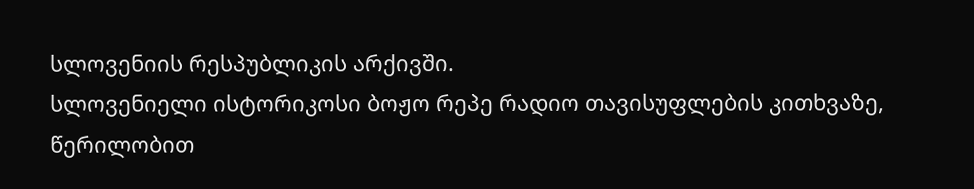სლოვენიის რესპუბლიკის არქივში.
სლოვენიელი ისტორიკოსი ბოჟო რეპე რადიო თავისუფლების კითხვაზე, წერილობით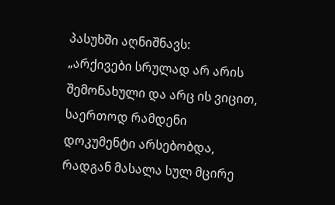პასუხში აღნიშნავს:
„არქივები სრულად არ არის შემონახული და არც ის ვიცით, საერთოდ რამდენი დოკუმენტი არსებობდა, რადგან მასალა სულ მცირე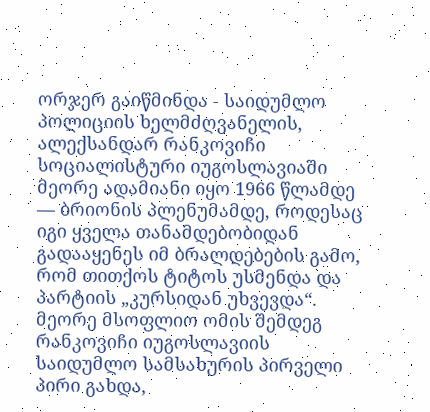ორჯერ გაიწმინდა - საიდუმლო პოლიციის ხელმძღვანელის, ალექსანდარ რანკოვიჩი სოციალისტური იუგოსლავიაში მეორე ადამიანი იყო 1966 წლამდე — ბრიონის პლენუმამდე, როდესაც იგი ყველა თანამდებობიდან გადააყენეს იმ ბრალდებების გამო, რომ თითქოს ტიტოს უსმენდა და პარტიის „კურსიდან უხვევდა“. მეორე მსოფლიო ომის შემდეგ რანკოვიჩი იუგოსლავიის საიდუმლო სამსახურის პირველი პირი გახდა,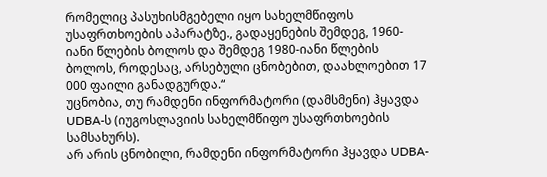რომელიც პასუხისმგებელი იყო სახელმწიფოს უსაფრთხოების აპარატზე., გადაყენების შემდეგ, 1960-იანი წლების ბოლოს და შემდეგ 1980-იანი წლების ბოლოს, როდესაც, არსებული ცნობებით, დაახლოებით 17 000 ფაილი განადგურდა.“
უცნობია, თუ რამდენი ინფორმატორი (დამსმენი) ჰყავდა UDBA-ს (იუგოსლავიის სახელმწიფო უსაფრთხოების სამსახურს).
არ არის ცნობილი, რამდენი ინფორმატორი ჰყავდა UDBA-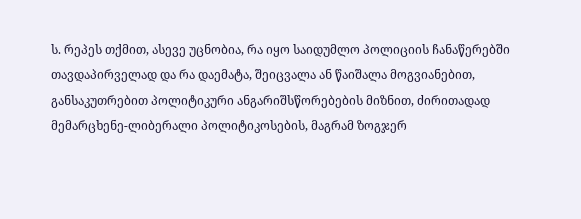ს. რეპეს თქმით, ასევე უცნობია, რა იყო საიდუმლო პოლიციის ჩანაწერებში თავდაპირველად და რა დაემატა, შეიცვალა ან წაიშალა მოგვიანებით, განსაკუთრებით პოლიტიკური ანგარიშსწორებების მიზნით, ძირითადად მემარცხენე-ლიბერალი პოლიტიკოსების, მაგრამ ზოგჯერ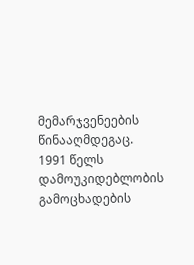მემარჯვენეების წინააღმდეგაც.
1991 წელს დამოუკიდებლობის გამოცხადების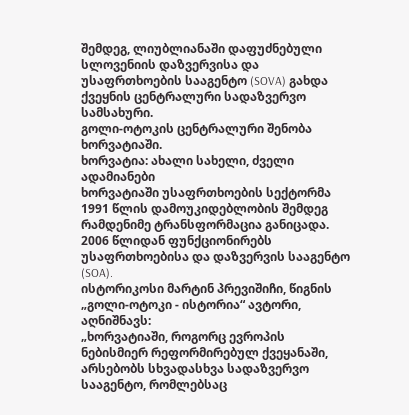შემდეგ, ლიუბლიანაში დაფუძნებული სლოვენიის დაზვერვისა და უსაფრთხოების სააგენტო (SOVA) გახდა ქვეყნის ცენტრალური სადაზვერვო სამსახური.
გოლი-ოტოკის ცენტრალური შენობა ხორვატიაში.
ხორვატია: ახალი სახელი, ძველი ადამიანები
ხორვატიაში უსაფრთხოების სექტორმა 1991 წლის დამოუკიდებლობის შემდეგ რამდენიმე ტრანსფორმაცია განიცადა. 2006 წლიდან ფუნქციონირებს უსაფრთხოებისა და დაზვერვის სააგენტო (SOA).
ისტორიკოსი მარტინ პრევიშიჩი, წიგნის „გოლი-ოტოკი - ისტორია“ ავტორი, აღნიშნავს:
„ხორვატიაში, როგორც ევროპის ნებისმიერ რეფორმირებულ ქვეყანაში, არსებობს სხვადასხვა სადაზვერვო სააგენტო, რომლებსაც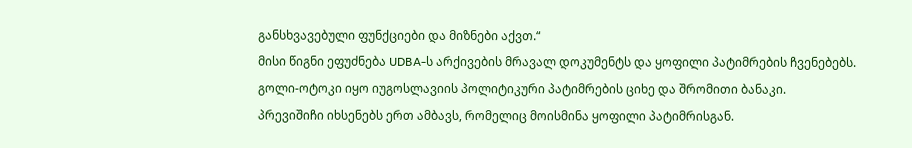განსხვავებული ფუნქციები და მიზნები აქვთ.“
მისი წიგნი ეფუძნება UDBA-ს არქივების მრავალ დოკუმენტს და ყოფილი პატიმრების ჩვენებებს.
გოლი-ოტოკი იყო იუგოსლავიის პოლიტიკური პატიმრების ციხე და შრომითი ბანაკი.
პრევიშიჩი იხსენებს ერთ ამბავს, რომელიც მოისმინა ყოფილი პატიმრისგან.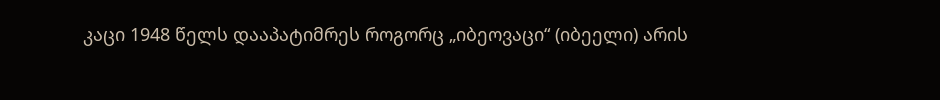კაცი 1948 წელს დააპატიმრეს როგორც „იბეოვაცი“ (იბეელი) არის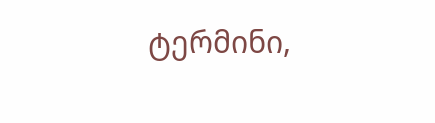ტერმინი,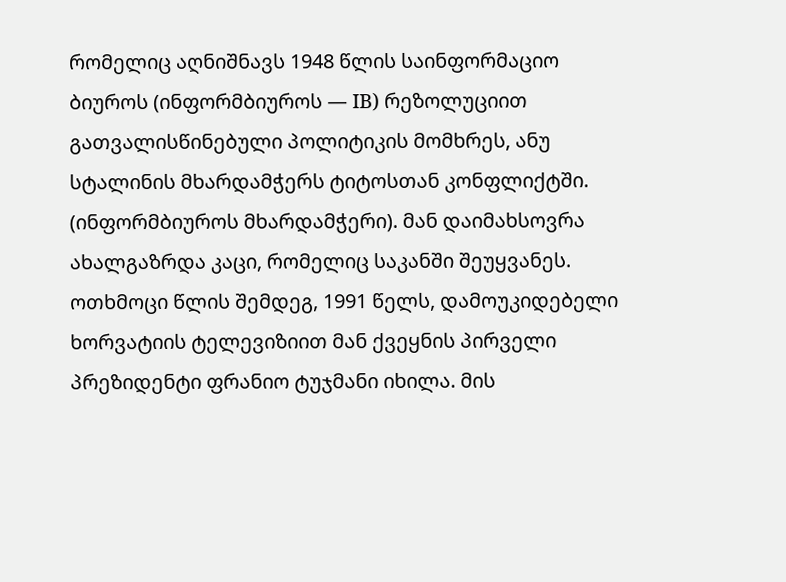რომელიც აღნიშნავს 1948 წლის საინფორმაციო ბიუროს (ინფორმბიუროს — IB) რეზოლუციით გათვალისწინებული პოლიტიკის მომხრეს, ანუ სტალინის მხარდამჭერს ტიტოსთან კონფლიქტში. (ინფორმბიუროს მხარდამჭერი). მან დაიმახსოვრა ახალგაზრდა კაცი, რომელიც საკანში შეუყვანეს.
ოთხმოცი წლის შემდეგ, 1991 წელს, დამოუკიდებელი ხორვატიის ტელევიზიით მან ქვეყნის პირველი პრეზიდენტი ფრანიო ტუჯმანი იხილა. მის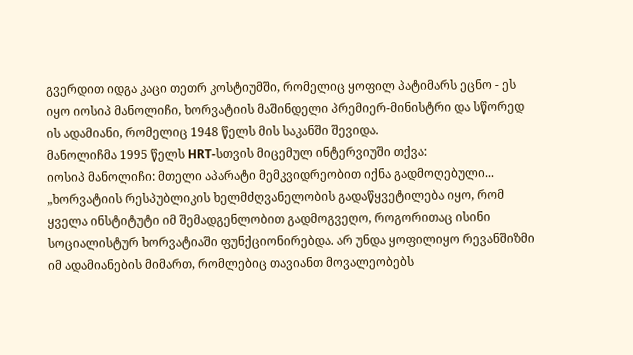გვერდით იდგა კაცი თეთრ კოსტიუმში, რომელიც ყოფილ პატიმარს ეცნო - ეს იყო იოსიპ მანოლიჩი, ხორვატიის მაშინდელი პრემიერ-მინისტრი და სწორედ ის ადამიანი, რომელიც 1948 წელს მის საკანში შევიდა.
მანოლიჩმა 1995 წელს HRT-სთვის მიცემულ ინტერვიუში თქვა:
იოსიპ მანოლიჩი: მთელი აპარატი მემკვიდრეობით იქნა გადმოღებული...
„ხორვატიის რესპუბლიკის ხელმძღვანელობის გადაწყვეტილება იყო, რომ ყველა ინსტიტუტი იმ შემადგენლობით გადმოგვეღო, როგორითაც ისინი სოციალისტურ ხორვატიაში ფუნქციონირებდა. არ უნდა ყოფილიყო რევანშიზმი იმ ადამიანების მიმართ, რომლებიც თავიანთ მოვალეობებს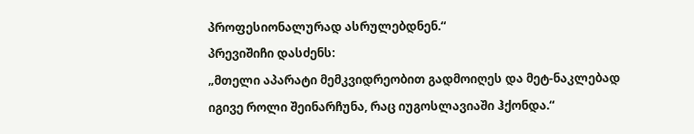პროფესიონალურად ასრულებდნენ.“
პრევიშიჩი დასძენს:
„მთელი აპარატი მემკვიდრეობით გადმოიღეს და მეტ-ნაკლებად იგივე როლი შეინარჩუნა, რაც იუგოსლავიაში ჰქონდა.“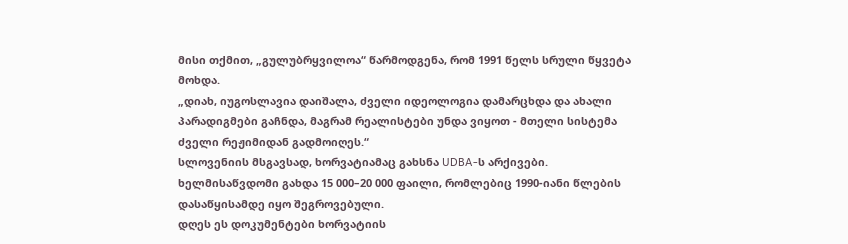მისი თქმით, „გულუბრყვილოა“ წარმოდგენა, რომ 1991 წელს სრული წყვეტა მოხდა.
„დიახ, იუგოსლავია დაიშალა, ძველი იდეოლოგია დამარცხდა და ახალი პარადიგმები გაჩნდა, მაგრამ რეალისტები უნდა ვიყოთ - მთელი სისტემა ძველი რეჟიმიდან გადმოიღეს.“
სლოვენიის მსგავსად, ხორვატიამაც გახსნა UDBA-ს არქივები. ხელმისაწვდომი გახდა 15 000–20 000 ფაილი, რომლებიც 1990-იანი წლების დასაწყისამდე იყო შეგროვებული.
დღეს ეს დოკუმენტები ხორვატიის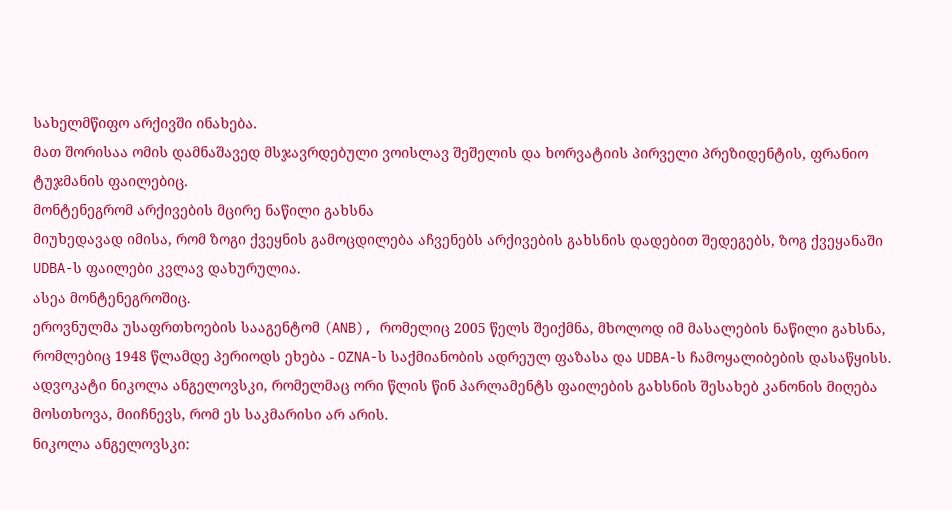სახელმწიფო არქივში ინახება.
მათ შორისაა ომის დამნაშავედ მსჯავრდებული ვოისლავ შეშელის და ხორვატიის პირველი პრეზიდენტის, ფრანიო ტუჯმანის ფაილებიც.
მონტენეგრომ არქივების მცირე ნაწილი გახსნა
მიუხედავად იმისა, რომ ზოგი ქვეყნის გამოცდილება აჩვენებს არქივების გახსნის დადებით შედეგებს, ზოგ ქვეყანაში UDBA-ს ფაილები კვლავ დახურულია.
ასეა მონტენეგროშიც.
ეროვნულმა უსაფრთხოების სააგენტომ (ANB), რომელიც 2005 წელს შეიქმნა, მხოლოდ იმ მასალების ნაწილი გახსნა, რომლებიც 1948 წლამდე პერიოდს ეხება - OZNA-ს საქმიანობის ადრეულ ფაზასა და UDBA-ს ჩამოყალიბების დასაწყისს.
ადვოკატი ნიკოლა ანგელოვსკი, რომელმაც ორი წლის წინ პარლამენტს ფაილების გახსნის შესახებ კანონის მიღება მოსთხოვა, მიიჩნევს, რომ ეს საკმარისი არ არის.
ნიკოლა ანგელოვსკი: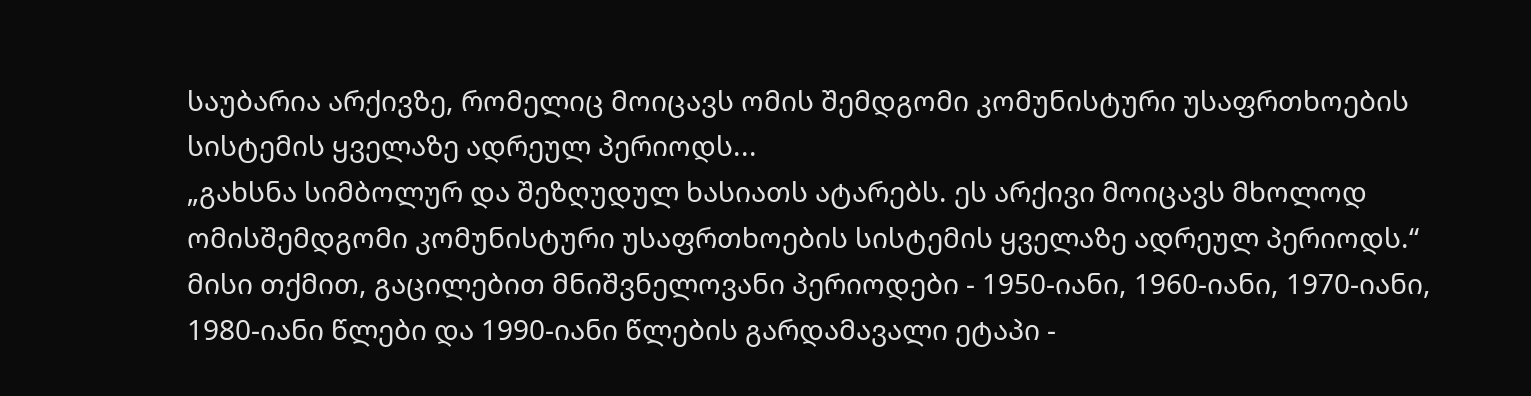საუბარია არქივზე, რომელიც მოიცავს ომის შემდგომი კომუნისტური უსაფრთხოების სისტემის ყველაზე ადრეულ პერიოდს...
„გახსნა სიმბოლურ და შეზღუდულ ხასიათს ატარებს. ეს არქივი მოიცავს მხოლოდ ომისშემდგომი კომუნისტური უსაფრთხოების სისტემის ყველაზე ადრეულ პერიოდს.“
მისი თქმით, გაცილებით მნიშვნელოვანი პერიოდები - 1950-იანი, 1960-იანი, 1970-იანი, 1980-იანი წლები და 1990-იანი წლების გარდამავალი ეტაპი -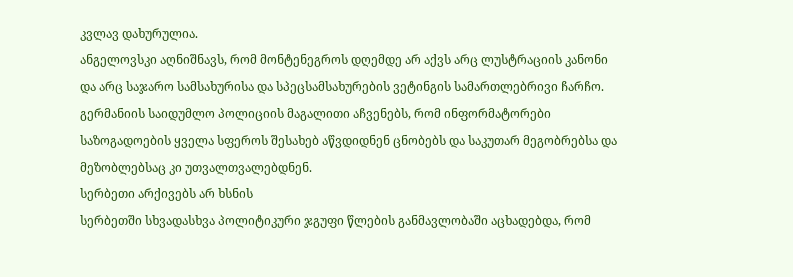კვლავ დახურულია.
ანგელოვსკი აღნიშნავს, რომ მონტენეგროს დღემდე არ აქვს არც ლუსტრაციის კანონი და არც საჯარო სამსახურისა და სპეცსამსახურების ვეტინგის სამართლებრივი ჩარჩო.
გერმანიის საიდუმლო პოლიციის მაგალითი აჩვენებს, რომ ინფორმატორები საზოგადოების ყველა სფეროს შესახებ აწვდიდნენ ცნობებს და საკუთარ მეგობრებსა და მეზობლებსაც კი უთვალთვალებდნენ.
სერბეთი არქივებს არ ხსნის
სერბეთში სხვადასხვა პოლიტიკური ჯგუფი წლების განმავლობაში აცხადებდა, რომ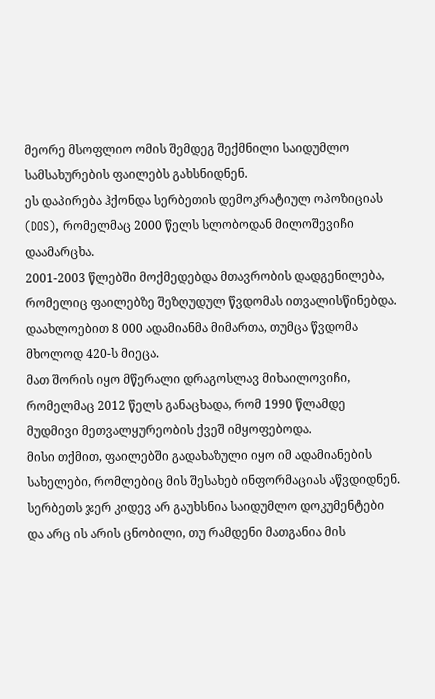მეორე მსოფლიო ომის შემდეგ შექმნილი საიდუმლო სამსახურების ფაილებს გახსნიდნენ.
ეს დაპირება ჰქონდა სერბეთის დემოკრატიულ ოპოზიციას (DOS), რომელმაც 2000 წელს სლობოდან მილოშევიჩი დაამარცხა.
2001-2003 წლებში მოქმედებდა მთავრობის დადგენილება, რომელიც ფაილებზე შეზღუდულ წვდომას ითვალისწინებდა.
დაახლოებით 8 000 ადამიანმა მიმართა, თუმცა წვდომა მხოლოდ 420-ს მიეცა.
მათ შორის იყო მწერალი დრაგოსლავ მიხაილოვიჩი, რომელმაც 2012 წელს განაცხადა, რომ 1990 წლამდე მუდმივი მეთვალყურეობის ქვეშ იმყოფებოდა.
მისი თქმით, ფაილებში გადახაზული იყო იმ ადამიანების სახელები, რომლებიც მის შესახებ ინფორმაციას აწვდიდნენ.
სერბეთს ჯერ კიდევ არ გაუხსნია საიდუმლო დოკუმენტები და არც ის არის ცნობილი, თუ რამდენი მათგანია მის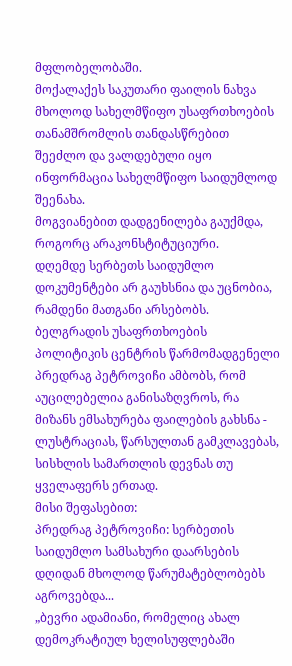მფლობელობაში.
მოქალაქეს საკუთარი ფაილის ნახვა მხოლოდ სახელმწიფო უსაფრთხოების თანამშრომლის თანდასწრებით შეეძლო და ვალდებული იყო ინფორმაცია სახელმწიფო საიდუმლოდ შეენახა.
მოგვიანებით დადგენილება გაუქმდა, როგორც არაკონსტიტუციური.
დღემდე სერბეთს საიდუმლო დოკუმენტები არ გაუხსნია და უცნობია, რამდენი მათგანი არსებობს.
ბელგრადის უსაფრთხოების პოლიტიკის ცენტრის წარმომადგენელი პრედრაგ პეტროვიჩი ამბობს, რომ აუცილებელია განისაზღვროს, რა მიზანს ემსახურება ფაილების გახსნა - ლუსტრაციას, წარსულთან გამკლავებას, სისხლის სამართლის დევნას თუ ყველაფერს ერთად.
მისი შეფასებით:
პრედრაგ პეტროვიჩი: სერბეთის საიდუმლო სამსახური დაარსების დღიდან მხოლოდ წარუმატებლობებს აგროვებდა...
„ბევრი ადამიანი, რომელიც ახალ დემოკრატიულ ხელისუფლებაში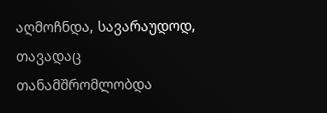აღმოჩნდა, სავარაუდოდ, თავადაც თანამშრომლობდა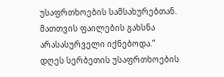უსაფრთხოების სამსახურებთან. მათთვის ფაილების გახსნა არასასურველი იქნებოდა.“
დღეს სერბეთის უსაფრთხოების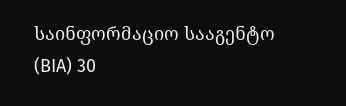საინფორმაციო სააგენტო (BIA) 30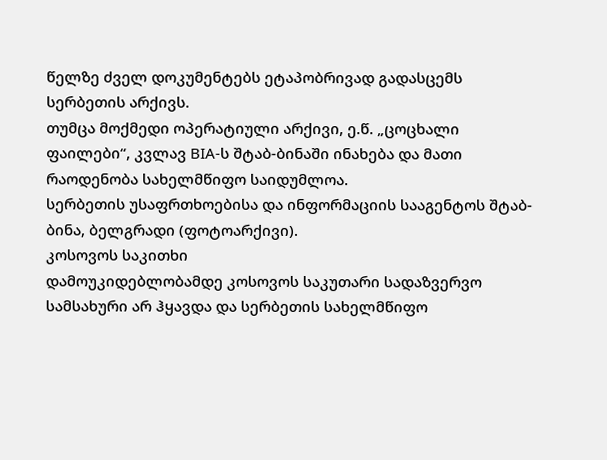წელზე ძველ დოკუმენტებს ეტაპობრივად გადასცემს სერბეთის არქივს.
თუმცა მოქმედი ოპერატიული არქივი, ე.წ. „ცოცხალი ფაილები“, კვლავ BIA-ს შტაბ-ბინაში ინახება და მათი რაოდენობა სახელმწიფო საიდუმლოა.
სერბეთის უსაფრთხოებისა და ინფორმაციის სააგენტოს შტაბ-ბინა, ბელგრადი (ფოტოარქივი).
კოსოვოს საკითხი
დამოუკიდებლობამდე კოსოვოს საკუთარი სადაზვერვო სამსახური არ ჰყავდა და სერბეთის სახელმწიფო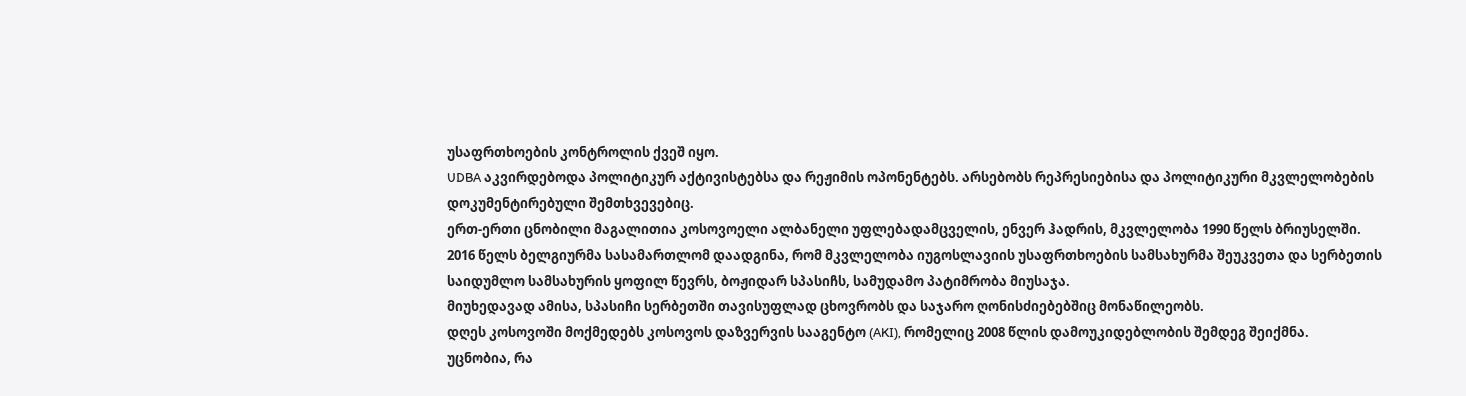უსაფრთხოების კონტროლის ქვეშ იყო.
UDBA აკვირდებოდა პოლიტიკურ აქტივისტებსა და რეჟიმის ოპონენტებს. არსებობს რეპრესიებისა და პოლიტიკური მკვლელობების დოკუმენტირებული შემთხვევებიც.
ერთ-ერთი ცნობილი მაგალითია კოსოვოელი ალბანელი უფლებადამცველის, ენვერ ჰადრის, მკვლელობა 1990 წელს ბრიუსელში.
2016 წელს ბელგიურმა სასამართლომ დაადგინა, რომ მკვლელობა იუგოსლავიის უსაფრთხოების სამსახურმა შეუკვეთა და სერბეთის საიდუმლო სამსახურის ყოფილ წევრს, ბოჟიდარ სპასიჩს, სამუდამო პატიმრობა მიუსაჯა.
მიუხედავად ამისა, სპასიჩი სერბეთში თავისუფლად ცხოვრობს და საჯარო ღონისძიებებშიც მონაწილეობს.
დღეს კოსოვოში მოქმედებს კოსოვოს დაზვერვის სააგენტო (AKI), რომელიც 2008 წლის დამოუკიდებლობის შემდეგ შეიქმნა.
უცნობია, რა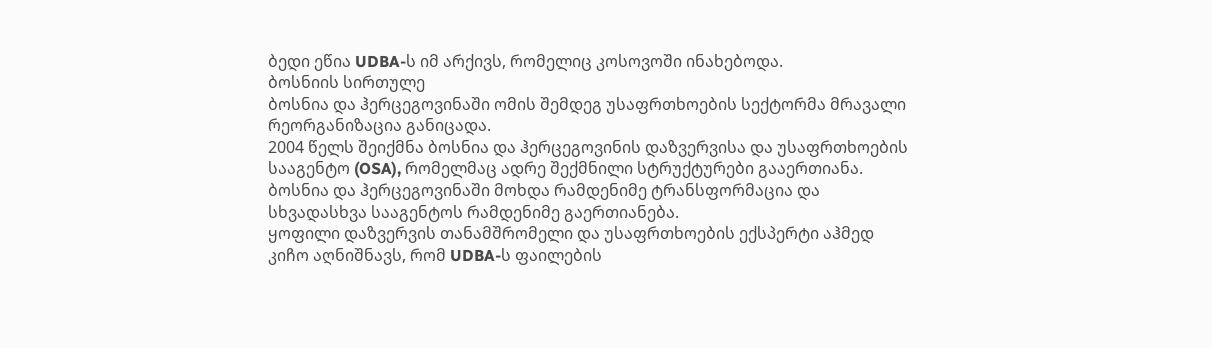ბედი ეწია UDBA-ს იმ არქივს, რომელიც კოსოვოში ინახებოდა.
ბოსნიის სირთულე
ბოსნია და ჰერცეგოვინაში ომის შემდეგ უსაფრთხოების სექტორმა მრავალი რეორგანიზაცია განიცადა.
2004 წელს შეიქმნა ბოსნია და ჰერცეგოვინის დაზვერვისა და უსაფრთხოების სააგენტო (OSA), რომელმაც ადრე შექმნილი სტრუქტურები გააერთიანა.
ბოსნია და ჰერცეგოვინაში მოხდა რამდენიმე ტრანსფორმაცია და სხვადასხვა სააგენტოს რამდენიმე გაერთიანება.
ყოფილი დაზვერვის თანამშრომელი და უსაფრთხოების ექსპერტი აჰმედ კიჩო აღნიშნავს, რომ UDBA-ს ფაილების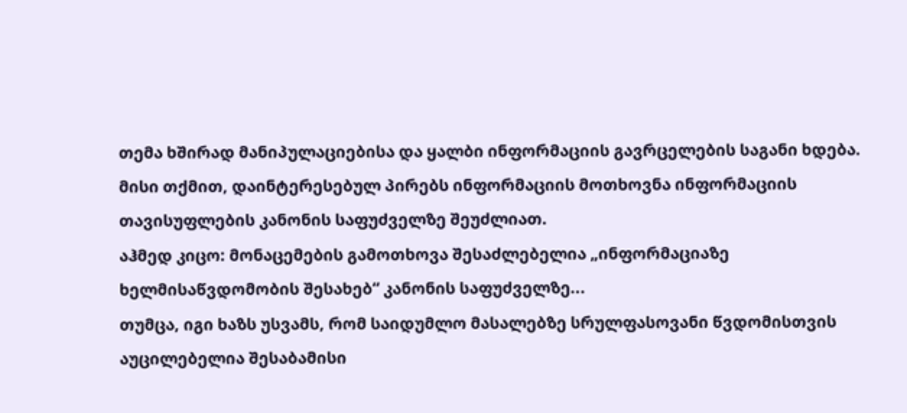თემა ხშირად მანიპულაციებისა და ყალბი ინფორმაციის გავრცელების საგანი ხდება.
მისი თქმით, დაინტერესებულ პირებს ინფორმაციის მოთხოვნა ინფორმაციის თავისუფლების კანონის საფუძველზე შეუძლიათ.
აჰმედ კიცო: მონაცემების გამოთხოვა შესაძლებელია „ინფორმაციაზე ხელმისაწვდომობის შესახებ“ კანონის საფუძველზე...
თუმცა, იგი ხაზს უსვამს, რომ საიდუმლო მასალებზე სრულფასოვანი წვდომისთვის აუცილებელია შესაბამისი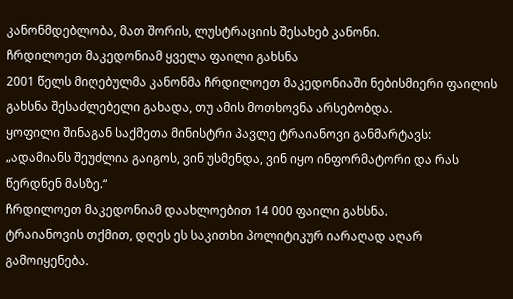კანონმდებლობა, მათ შორის, ლუსტრაციის შესახებ კანონი.
ჩრდილოეთ მაკედონიამ ყველა ფაილი გახსნა
2001 წელს მიღებულმა კანონმა ჩრდილოეთ მაკედონიაში ნებისმიერი ფაილის გახსნა შესაძლებელი გახადა, თუ ამის მოთხოვნა არსებობდა.
ყოფილი შინაგან საქმეთა მინისტრი პავლე ტრაიანოვი განმარტავს:
„ადამიანს შეუძლია გაიგოს, ვინ უსმენდა, ვინ იყო ინფორმატორი და რას წერდნენ მასზე.“
ჩრდილოეთ მაკედონიამ დაახლოებით 14 000 ფაილი გახსნა.
ტრაიანოვის თქმით, დღეს ეს საკითხი პოლიტიკურ იარაღად აღარ გამოიყენება.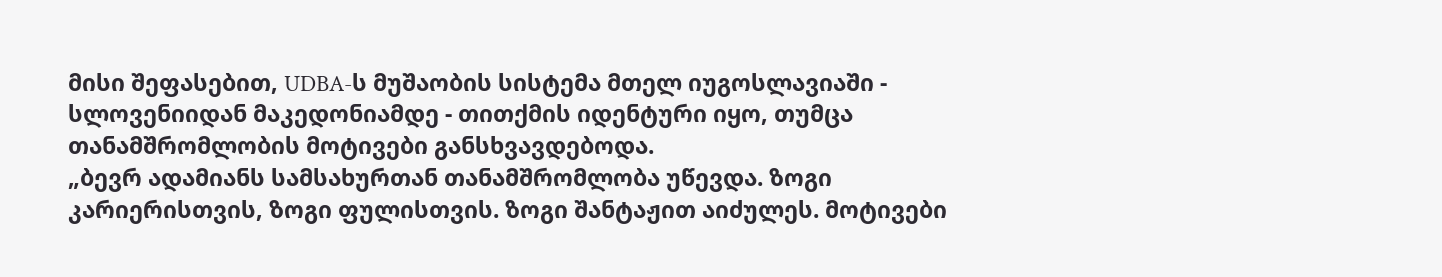მისი შეფასებით, UDBA-ს მუშაობის სისტემა მთელ იუგოსლავიაში - სლოვენიიდან მაკედონიამდე - თითქმის იდენტური იყო, თუმცა თანამშრომლობის მოტივები განსხვავდებოდა.
„ბევრ ადამიანს სამსახურთან თანამშრომლობა უწევდა. ზოგი კარიერისთვის, ზოგი ფულისთვის. ზოგი შანტაჟით აიძულეს. მოტივები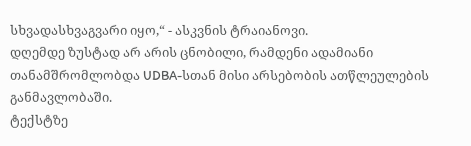სხვადასხვაგვარი იყო,“ - ასკვნის ტრაიანოვი.
დღემდე ზუსტად არ არის ცნობილი, რამდენი ადამიანი თანამშრომლობდა UDBA-სთან მისი არსებობის ათწლეულების განმავლობაში.
ტექსტზე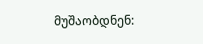მუშაობდნენ: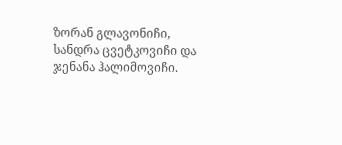ზორან გლავონიჩი, სანდრა ცვეტკოვიჩი და ჯენანა ჰალიმოვიჩი.